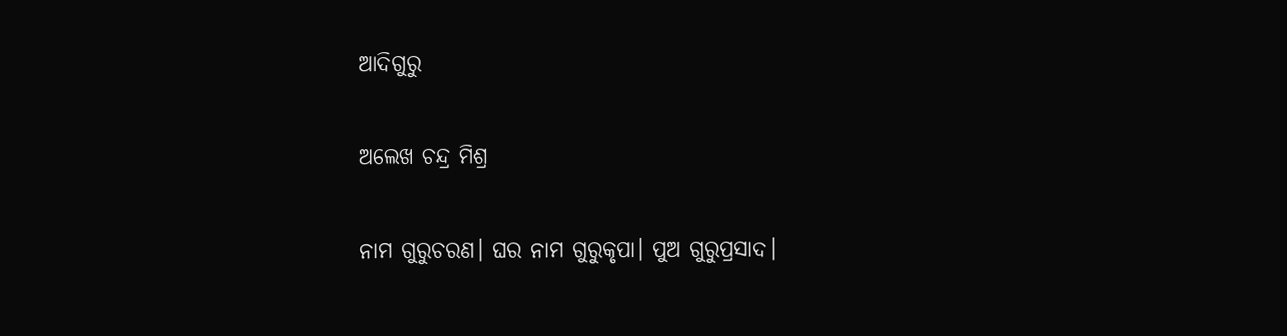ଆଦିଗୁରୁ

ଅଲେଖ ଚନ୍ଦ୍ର ମିଶ୍ର

ନାମ ଗୁରୁଚରଣ। ଘର ନାମ ଗୁରୁକୃପା। ପୁଅ ଗୁରୁପ୍ରସାଦ।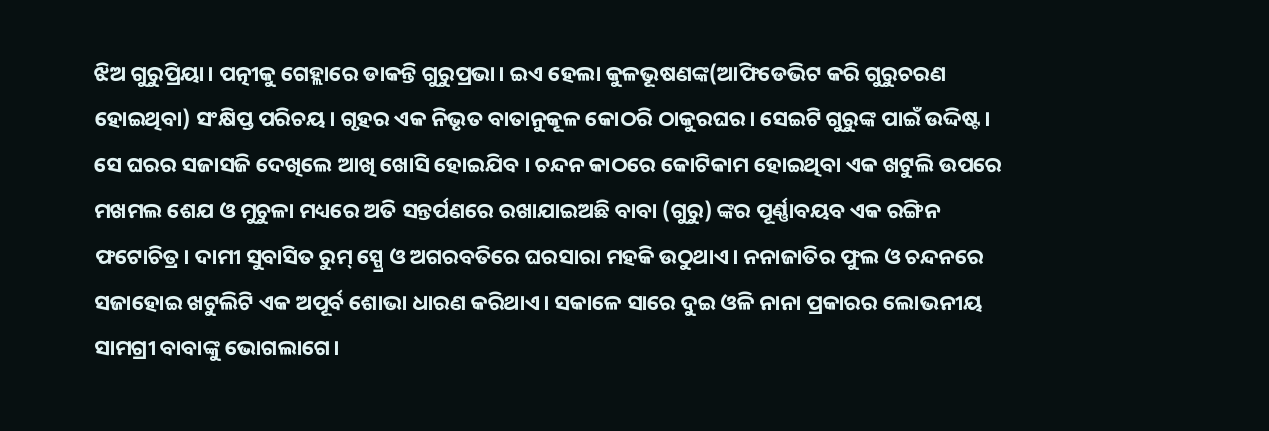ଝିଅ ଗୁରୁପ୍ରିୟା। ପତ୍ନୀକୁ ଗେହ୍ଲାରେ ଡାକନ୍ତି ଗୁରୁପ୍ରଭା। ଇଏ ହେଲା କୁଳଭୂଷଣଙ୍କ(ଆଫିଡେଭିଟ କରି ଗୁରୁଚରଣ ହୋଇଥିବା) ସଂକ୍ଷିପ୍ତ ପରିଚୟ। ଗୃହର ଏକ ନିଭୃତ ବାତାନୁକୂଳ କୋଠରି ଠାକୁରଘର। ସେଇଟି ଗୁରୁଙ୍କ ପାଇଁ ଉଦ୍ଦିଷ୍ଟ। ସେ ଘରର ସଜାସଜି ଦେଖିଲେ ଆଖି ଖୋସି ହୋଇଯିବ । ଚନ୍ଦନ କାଠରେ କୋଟିକାମ ହୋଇଥିବା ଏକ ଖଟୁଲି ଉପରେ ମଖମଲ ଶେଯ ଓ ମୁଚୁଳା ମଧ୍ୟରେ ଅତି ସନ୍ତର୍ପଣରେ ରଖାଯାଇଅଛି ବାବା (ଗୁରୁ) ଙ୍କର ପୂର୍ଣ୍ଣାବୟବ ଏକ ରଙ୍ଗିନ ଫଟୋଚିତ୍ର। ଦାମୀ ସୁବାସିତ ରୁମ୍‌ ସ୍ପ୍ରେ ଓ ଅଗରବତିରେ ଘରସାରା ମହକି ଉଠୁଥାଏ। ନନାଜାତିର ଫୁଲ ଓ ଚନ୍ଦନରେ ସଜାହୋଇ ଖଟୁଲିଟି ଏକ ଅପୂର୍ବ ଶୋଭା ଧାରଣ କରିଥାଏ। ସକାଳେ ସାରେ ଦୁଇ ଓଳି ନାନା ପ୍ରକାରର ଲୋଭନୀୟ ସାମଗ୍ରୀ ବାବାଙ୍କୁ ଭୋଗଲାଗେ।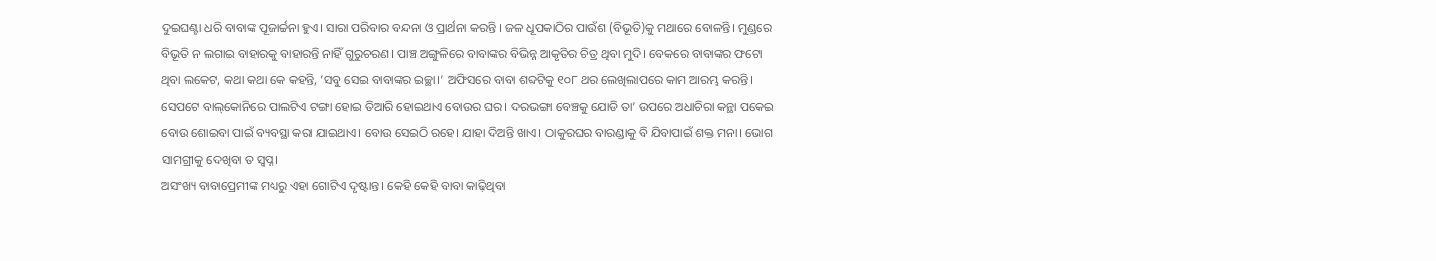ଦୁଇଘଣ୍ଟା ଧରି ବାବାଙ୍କ ପୂଜାର୍ଚ୍ଚନା ହୁଏ। ସାରା ପରିବାର ବନ୍ଦନା ଓ ପ୍ରାର୍ଥନା କରନ୍ତି । ଜଳ ଧୂପକାଠିର ପାଉଁଶ (ବିଭୂତି)କୁ ମଥାରେ ବୋଳନ୍ତି। ମୁଣ୍ଡରେ ବିଭୂତି ନ ଲଗାଇ ବାହାରକୁ ବାହାରନ୍ତି ନାହିଁ ଗୁରୁଚରଣ। ପାଞ୍ଚ ଅଙ୍ଗୁଳିରେ ବାବାଙ୍କର ବିଭିନ୍ନ ଆକୃତିର ଚିତ୍ର ଥିବା ମୁଦି। ବେକରେ ବାବାଙ୍କର ଫଟୋ ଥିବା ଲକେଟ, କଥା କଥା କେ କହନ୍ତି, ‘ସବୁ ସେଇ ବାବାଙ୍କର ଇଚ୍ଛା।’ ଅଫିସରେ ବାବା ଶବ୍ଦଟିକୁ ୧୦୮ ଥର ଲେଖିଲାପରେ କାମ ଆରମ୍ଭ କରନ୍ତି। ସେପଟେ ବାଲ୍‌କୋନିରେ ପାଲଟିଏ ଟଙ୍ଗା ହୋଇ ତିଆରି ହୋଇଥାଏ ବୋଉର ଘର। ଦରଭଙ୍ଗା ବେଞ୍ଚକୁ ଯୋଡି ତା’ ଉପରେ ଅଧାଚିରା କନ୍ଥା ପକେଇ ବୋଉ ଶୋଇବା ପାଇଁ ବ୍ୟବସ୍ଥା କରା ଯାଇଥାଏ। ବୋଉ ସେଇଠି ରହେ। ଯାହା ଦିଅନ୍ତି ଖାଏ। ଠାକୁରଘର ବାରଣ୍ଡାକୁ ବି ଯିବାପାଇଁ ଶକ୍ତ ମନା। ଭୋଗ ସାମଗ୍ରୀକୁ ଦେଖିବା ତ ସ୍ବପ୍ନ।
ଅସଂଖ୍ୟ ବାବାପ୍ରେମୀଙ୍କ ମଧ୍ୟରୁ ଏହା ଗୋଟିଏ ଦୃଷ୍ଟାନ୍ତ। କେହି କେହି ବାବା କାଢ଼ିଥିବା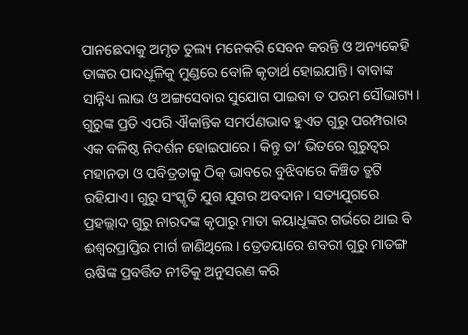ପାନଛେଦାକୁ ଅମୃତ ତୁଲ୍ୟ ମନେକରି ସେବନ କରନ୍ତି ଓ ଅନ୍ୟକେହି ତାଙ୍କର ପାଦଧୂଳିକୁ ମୁଣ୍ଡରେ ବୋଳି କୃତାର୍ଥ ହୋଇଯାନ୍ତି। ବାବାଙ୍କ ସାନ୍ନିଧ୍ୟ ଲାଭ ଓ ଅଙ୍ଗସେବାର ସୁଯୋଗ ପାଇବା ତ ପରମ ସୌଭାଗ୍ୟ। ଗୁରୁଙ୍କ ପ୍ରତି ଏପରି ଐକାନ୍ତିକ ସମର୍ପଣଭାବ ହୁଏତ ଗୁରୁ ପରମ୍ପରାର ଏକ ବଳିଷ୍ଠ ନିଦର୍ଶନ ହୋଇପାରେ। କିନ୍ତୁ ତା’ ଭିତରେ ଗୁରୁତ୍ୱର ମହାନତା ଓ ପବିତ୍ରତାକୁ ଠିକ୍‌ ଭାବରେ ବୁଝିବାରେ କିଞ୍ଚିତ ତ୍ରୁଟି ରହିଯାଏ। ଗୁରୁ ସଂସ୍କୃତି ଯୁଗ ଯୁଗର ଅବଦାନ। ସତ୍ୟଯୁଗରେ ପ୍ରହଲ୍ଲାଦ ଗୁରୁ ନାରଦଙ୍କ କୃପାରୁ ମାତା କୟାଧୂଙ୍କର ଗର୍ଭରେ ଥାଇ ବି ଈଶ୍ୱରପ୍ରାପ୍ତିର ମାର୍ଗ ଜାଣିଥିଲେ। ତ୍ରେତୟାରେ ଶବରୀ ଗୁରୁ ମାତଙ୍ଗ ଋଷିଙ୍କ ପ୍ରବର୍ତ୍ତିତ ନୀତିକୁ ଅନୁସରଣ କରି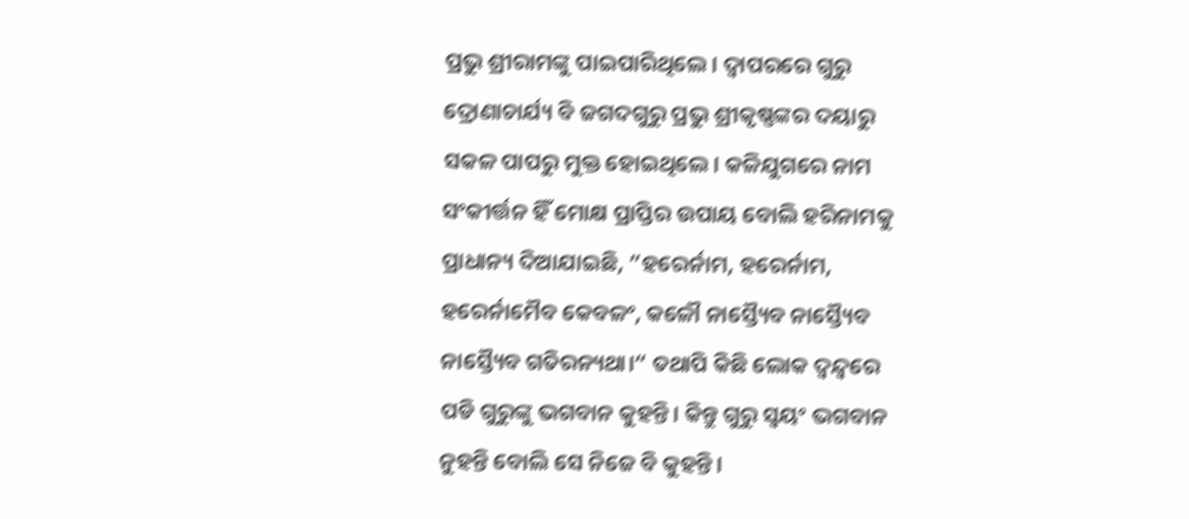ପ୍ରଭୁ ଶ୍ରୀରାମଙ୍କୁ ପାଇପାରିଥିଲେ। ଦ୍ୱାପରରେ ଗୁରୁ ଦ୍ରୋଣାଚାର୍ଯ୍ୟ ବି ଜଗଦଗୁରୁ ପ୍ରଭୁ ଶ୍ରୀକୃଷ୍ଣଙ୍କର ଦୟାରୁ ସକଳ ପାପରୁ ମୁକ୍ତ ହୋଇଥିଲେ। କଳିଯୁଗରେ ନାମ ସଂକୀର୍ତ୍ତନ ହିଁ ମୋକ୍ଷ ପ୍ରାପ୍ତିର ଉପାୟ ବୋଲି ହରିନାମକୁ ପ୍ରାଧାନ୍ୟ ଦିଆଯାଇଛି, ”ହରେର୍ନାମ, ହରେର୍ନାମ, ହରେର୍ନାମୈବ କେବଳଂ, କଳୌ ନାସ୍ତ୍ୟୈବ ନାସ୍ତ୍ୟୈବ ନାସ୍ତ୍ୟୈବ ଗତିରନ୍ୟଥା।“ ତଥାପି କିଛି ଲୋକ ଦ୍ୱନ୍ଦ୍ୱରେ ପଡି ଗୁରୁଙ୍କୁ ଭଗବାନ କୁହନ୍ତି। କିନ୍ତୁ ଗୁରୁ ସ୍ବୟଂ ଭଗବାନ ନୁହନ୍ତି ବୋଲି ସେ ନିଜେ ବି କୁହନ୍ତି।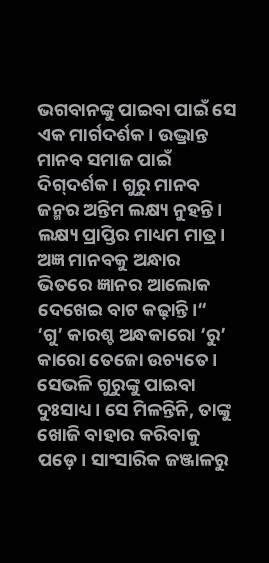ଭଗବାନଙ୍କୁ ପାଇବା ପାଇଁ ସେ ଏକ ମାର୍ଗଦର୍ଶକ। ଉଦ୍ଭ୍ରାନ୍ତ ମାନବ ସମାଜ ପାଇଁ ଦିଗ୍‌ଦର୍ଶକ। ଗୁରୁ ମାନବ ଜନ୍ମର ଅନ୍ତିମ ଲକ୍ଷ୍ୟ ନୁହନ୍ତି। ଲକ୍ଷ୍ୟ ପ୍ରାପ୍ତିର ମାଧ୍ୟମ ମାତ୍ର। ଅଜ୍ଞ ମାନବକୁ ଅନ୍ଧାର ଭିତରେ ଜ୍ଞାନର ଆଲୋକ ଦେଖେଇ ବାଟ କଢ଼ାନ୍ତି।“ ‘ଗୁ’ କାରଶ୍ଚ ଅନ୍ଧକାରୋ ‘ରୁ’ କାରୋ ତେଜୋ ଉଚ୍ୟତେ। ସେଭଳି ଗୁରୁଙ୍କୁ ପାଇବା ଦୁଃସାଧ୍ୟ। ସେ ମିଳନ୍ତିନି, ତାଙ୍କୁ ଖୋଜି ବାହାର କରିବାକୁ ପଡ଼େ। ସାଂସାରିକ ଜଞ୍ଜାଳରୁ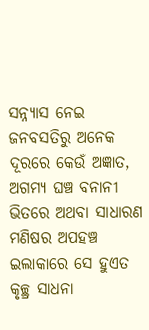ସନ୍ନ୍ୟାସ ନେଇ ଜନବସତିରୁ ଅନେକ ଦୂରରେ କେଉଁ ଅଜ୍ଞାତ, ଅଗମ୍ୟ ଘଞ୍ଚ ବନାନୀ ଭିତରେ ଅଥବା ସାଧାରଣ ମଣିଷର ଅପହଞ୍ଚ ଇଲାକାରେ ସେ ହୁଏତ କୃଚ୍ଛ୍ର ସାଧନା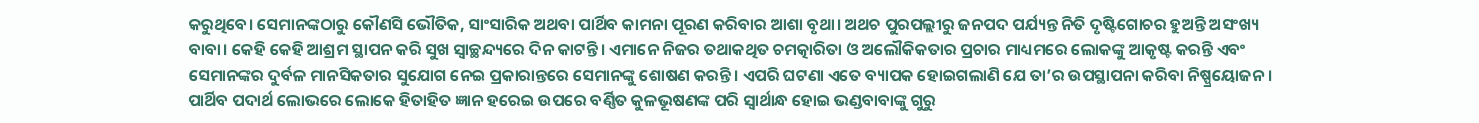କରୁଥିବେ। ସେମାନଙ୍କଠାରୁ କୌଣସି ଭୌତିକ, ସାଂସାରିକ ଅଥବା ପାର୍ଥିବ କାମନା ପୂରଣ କରିବାର ଆଶା ବୃଥା। ଅଥଚ ପୁରପଲ୍ଲୀରୁ ଜନପଦ ପର୍ଯ୍ୟନ୍ତ ନିତି ଦୃଷ୍ଟିଗୋଚର ହୁଅନ୍ତି ଅସଂଖ୍ୟ ବାବା। କେହି କେହି ଆଶ୍ରମ ସ୍ଥାପନ କରି ସୁଖ ସ୍ବାଚ୍ଛନ୍ଦ୍ୟରେ ଦିନ କାଟନ୍ତି। ଏମାନେ ନିଜର ତଥାକଥିତ ଚମତ୍କାରିତା ଓ ଅଲୌକିକତାର ପ୍ରଚାର ମାଧ୍ୟମରେ ଲୋକଙ୍କୁ ଆକୃଷ୍ଟ କରନ୍ତି ଏବଂ ସେମାନଙ୍କର ଦୁର୍ବଳ ମାନସିକତାର ସୁଯୋଗ ନେଇ ପ୍ରକାରାନ୍ତରେ ସେମାନଙ୍କୁ ଶୋଷଣ କରନ୍ତି। ଏପରି ଘଟଣା ଏତେ ବ୍ୟାପକ ହୋଇଗଲାଣି ଯେ ତା’ର ଉପସ୍ଥାପନା କରିବା ନିଷ୍ପ୍ରୟୋଜନ। ପାର୍ଥିବ ପଦାର୍ଥ ଲୋଭରେ ଲୋକେ ହିତାହିତ ଜ୍ଞାନ ହରେଇ ଉପରେ ବର୍ଣ୍ଣିତ କୁଳଭୂଷଣଙ୍କ ପରି ସ୍ବାର୍ଥାନ୍ଧ ହୋଇ ଭଣ୍ଡବାବାଙ୍କୁ ଗୁରୁ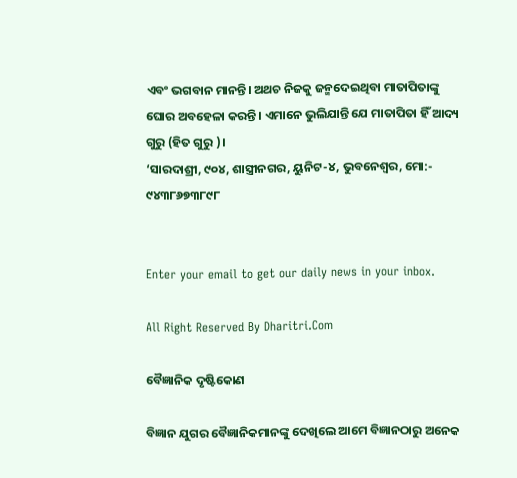ଏବଂ ଭଗବାନ ମାନନ୍ତି। ଅଥଚ ନିଜକୁ ଜନ୍ମଦେଇଥିବା ମାତାପିତାଙ୍କୁ ଘୋର ଅବହେଳା କରନ୍ତି । ଏମାନେ ଭୁଲିଯାନ୍ତି ଯେ ମାତାପିତା ହିଁ ଆଦ୍ୟ ଗୁରୁ (ହିତ ଗୁରୁ )।
‘ସାରଦାଶ୍ରୀ, ୯୦୪, ଶାସ୍ତ୍ରୀନଗର, ୟୁନିଟ-୪, ଭୁବନେଶ୍ୱର, ମୋ:- ୯୪୩୮୬୭୩୮୯୮


Enter your email to get our daily news in your inbox.

All Right Reserved By Dharitri.Com

ବୈଜ୍ଞାନିକ ଦୃଷ୍ଟିକୋଣ

ବିଜ୍ଞାନ ଯୁଗର ବୈଜ୍ଞାନିକମାନଙ୍କୁ ଦେଖିଲେ ଆମେ ବିଜ୍ଞାନଠାରୁ ଅନେକ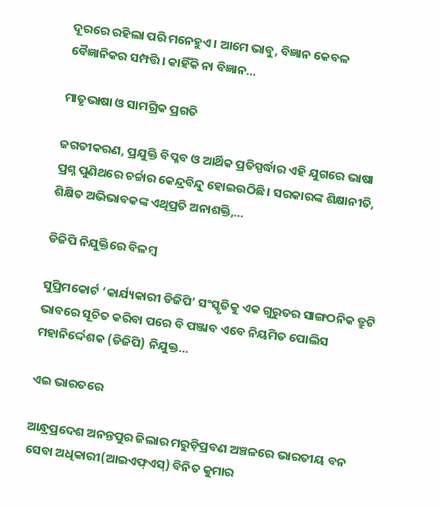ଦୂରରେ ରହିଲା ପରି ମନେହୁଏ। ଆମେ ଭାବୁ, ବିଜ୍ଞାନ କେବଳ ବୈଜ୍ଞାନିକର ସମ୍ପତ୍ତି। କାହିଁକି ନା ବିଜ୍ଞାନ…

ମାତୃଭାଷା ଓ ସାମଗ୍ରିକ ପ୍ରଗତି

ଜଗତୀକରଣ, ପ୍ରଯୁକ୍ତି ବିପ୍ଳବ ଓ ଆର୍ଥିକ ପ୍ରତିସ୍ପର୍ଦ୍ଧାର ଏହି ଯୁଗରେ ଭାଷା ପ୍ରଶ୍ନ ପୁଣିଥରେ ଚର୍ଚ୍ଚାର କେନ୍ଦ୍ରବିନ୍ଦୁ ହୋଇଉଠିଛି। ସରକାରଙ୍କ ଶିକ୍ଷାନୀତି, ଶିକ୍ଷିତ ଅଭିଭାବକଙ୍କ ଏଥିପ୍ରତି ଅନାଶକ୍ତି,…

ଡିଜିପି ନିଯୁକ୍ତିରେ ବିଳମ୍ବ

ସୁପ୍ରିମକୋର୍ଟ ‘କାର୍ଯ୍ୟକାରୀ ଡିଜିପି’ ସଂସ୍କୃତିକୁ ଏକ ଗୁରୁତର ସାଙ୍ଗଠନିକ ତ୍ରୁଟି ଭାବରେ ସୂଚିତ କରିବା ପରେ ବି ପଞ୍ଜାବ ଏବେ ନିୟମିତ ପୋଲିସ ମହାନିର୍ଦ୍ଦେଶକ (ଡିଜିପି) ନିଯୁକ୍ତ…

ଏଇ ଭାରତରେ

ଆନ୍ଧ୍ରପ୍ରଦେଶ ଅନନ୍ତପୁର ଜିଲାର ମରୁଡ଼ିପ୍ରବଣ ଅଞ୍ଚଳରେ ଭାରତୀୟ ବନ ସେବା ଅଧିକାରୀ(ଆଇଏଫ୍‌ଏସ୍‌) ବିନିତ କୁମାର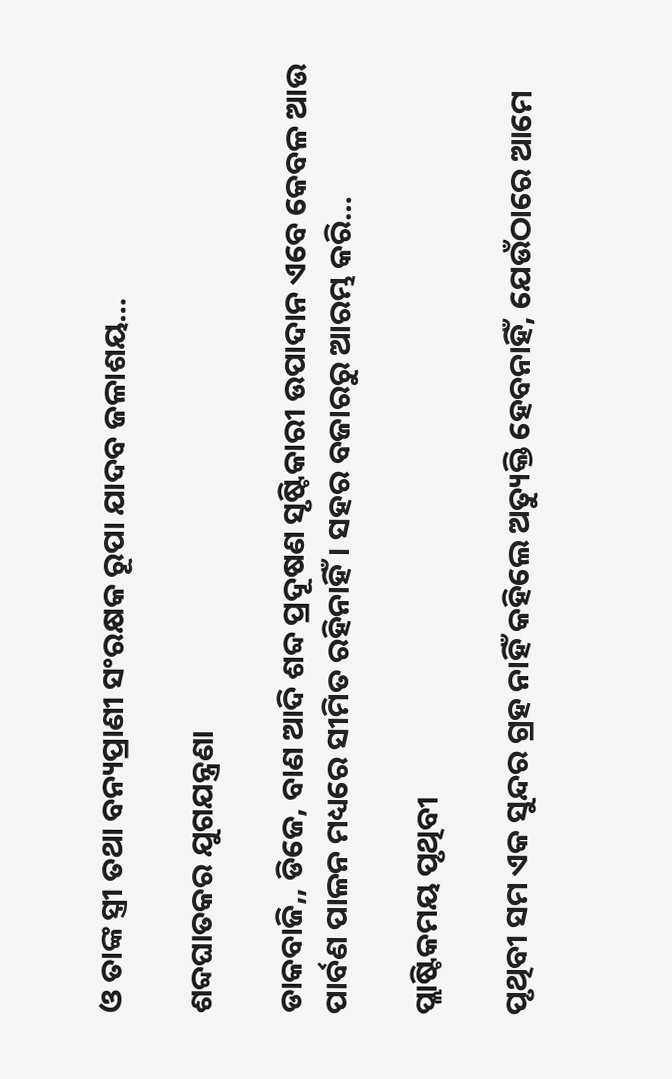ଓ ତାଙ୍କ ସ୍ତ୍ରୀ ତଥା ବନ୍ୟପ୍ରାଣୀ ସଂରକ୍ଷକ ରୂପା ଯାଦବ ଜଳାଶୟ…

ଶବ୍ଦଘାତକର ଯୁଗଯନ୍ତ୍ରଣା

ଡାକବାଜି,, ଡିଜେ, ବାଣ ଆଦି ଶବ୍ଦ ପ୍ରଦୂଷଣ ସୃଷ୍ଟିକାରୀ ଉପାଦାନ ଏବେ କେବଳ ଆଉ ପାର୍ବଣ ପାଳନ ମଧ୍ୟରେ ସୀମିତ ରହିନାହିଁ। ସହର ବଜାରରୁ ଆରମ୍ଭ କରି…

ପ୍ଲାଷ୍ଟିକମୟ ପୃଥିବୀ

ପୃଥିବୀ ସମ ଏକ ସୁନ୍ଦର ଗ୍ରହ ନାହିଁ କହିଲେ ଅତ୍ୟୁକ୍ତି ହେବନାହିଁ, ଯେଉଁଠାରେ ଆମେ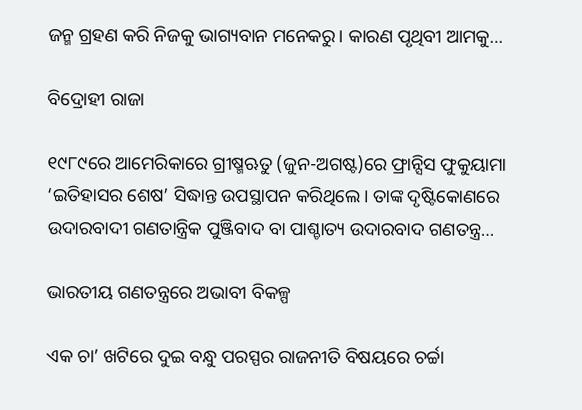ଜନ୍ମ ଗ୍ରହଣ କରି ନିଜକୁ ଭାଗ୍ୟବାନ ମନେକରୁ। କାରଣ ପୃଥିବୀ ଆମକୁ…

ବିଦ୍ରୋହୀ ରାଜା

୧୯୮୯ରେ ଆମେରିକାରେ ଗ୍ରୀଷ୍ମଋତୁ (ଜୁନ-ଅଗଷ୍ଟ)ରେ ଫ୍ରାନ୍ସିସ ଫୁକୁୟାମା ‘ଇତିହାସର ଶେଷ’ ସିଦ୍ଧାନ୍ତ ଉପସ୍ଥାପନ କରିଥିଲେ। ତାଙ୍କ ଦୃଷ୍ଟିକୋଣରେ ଉଦାରବାଦୀ ଗଣତାନ୍ତ୍ରିକ ପୁଞ୍ଜିବାଦ ବା ପାଶ୍ଚାତ୍ୟ ଉଦାରବାଦ ଗଣତନ୍ତ୍ର…

ଭାରତୀୟ ଗଣତନ୍ତ୍ରରେ ଅଭାବୀ ବିକଳ୍ପ

ଏକ ଚା’ ଖଟିରେ ଦୁଇ ବନ୍ଧୁ ପରସ୍ପର ରାଜନୀତି ବିଷୟରେ ଚର୍ଚ୍ଚା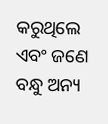କରୁଥିଲେ ଏବଂ ଜଣେ ବନ୍ଧୁ ଅନ୍ୟ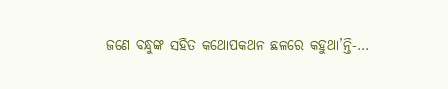ଜଣେ ବନ୍ଧୁଙ୍କ ସହିତ କଥୋପକଥନ ଛଳରେ କହୁଥା’ନ୍ତି-…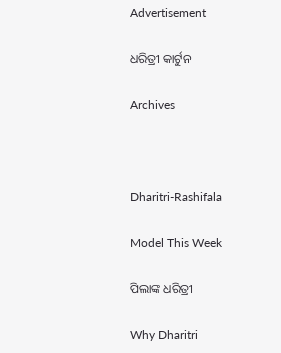Advertisement

ଧରିତ୍ରୀ କାର୍ଟୁନ

Archives



Dharitri-Rashifala

Model This Week

ପିଲାଙ୍କ ଧରିତ୍ରୀ

Why Dharitri